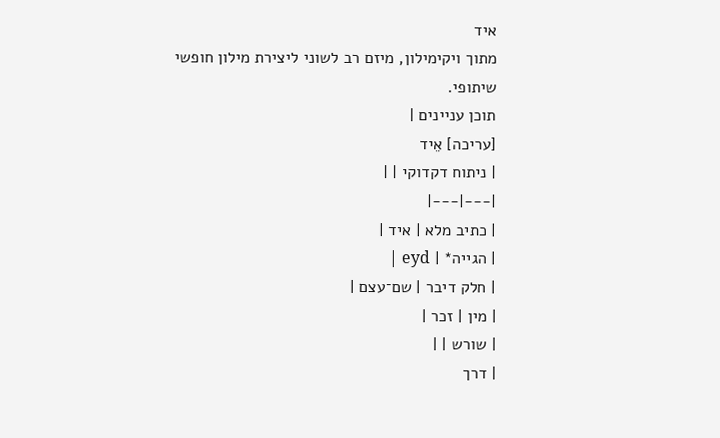איד
מתוך ויקימילון, מיזם רב לשוני ליצירת מילון חופשי שיתופי.
תוכן עניינים |
[עריכה] אֵיד
| ניתוח דקדוקי | |
|---|---|
| כתיב מלא | איד |
| הגייה* | eyd |
| חלק דיבר | שם־עצם |
| מין | זכר |
| שורש | |
| דרך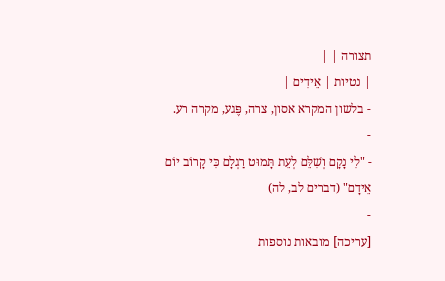תצורה | |
| נטיות | אֵידִים |
- בלשון המקרא אסון, צרה, פֶּגע, מקרה רע.
-
- "לִי נָקָם וְשִׁלֵּם לְעֵת תָּמוּט רַגְלָם כִּי קָרוֹב יוֹם אֵידָם" (דברים לב, לה)
-
[עריכה] מובאות נוספות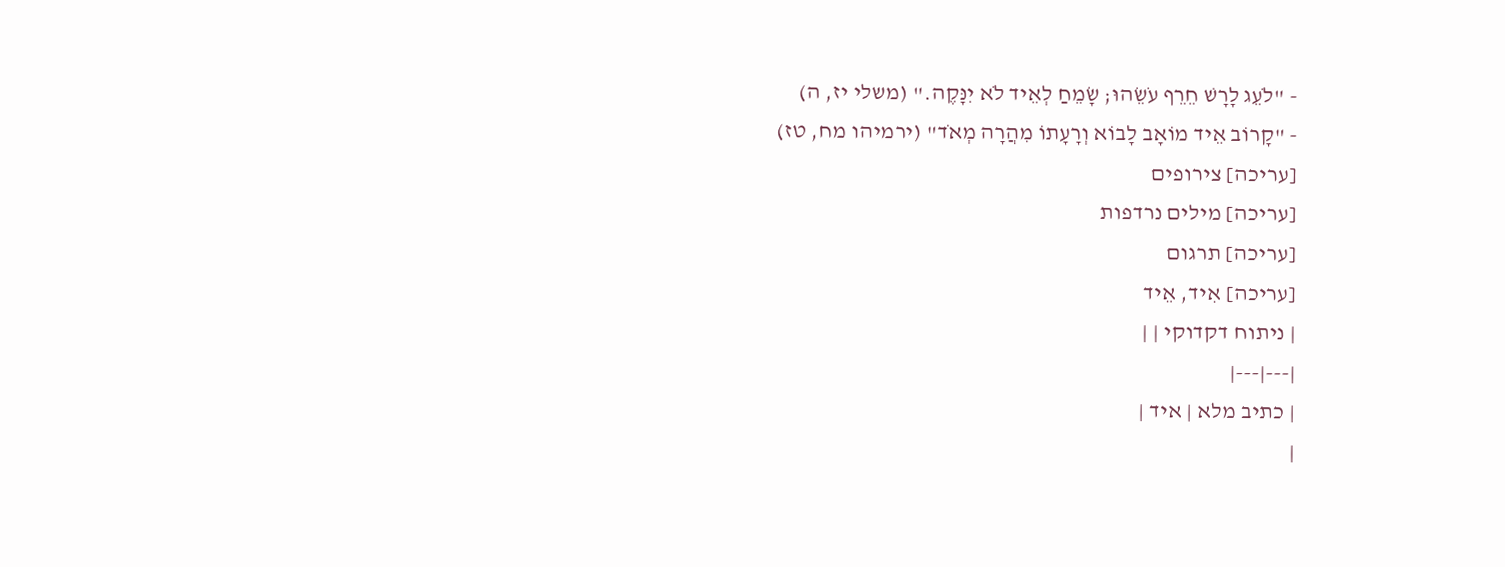- "לֹעֵג לָרָשׁ חֵרֵף עֹשֵׂהוּ; שָׂמֵחַ לְאֵיד לֹא יִנָּקֶה." (משלי יז, ה)
- "קָרוֹב אֵיד מוֹאָב לָבוֹא וְרָעָתוֹ מִהֲרָה מְאֹד" (ירמיהו מח, טז)
[עריכה] צירופים
[עריכה] מילים נרדפות
[עריכה] תרגום
[עריכה] אִיד, אֵיד
| ניתוח דקדוקי | |
|---|---|
| כתיב מלא | איד |
|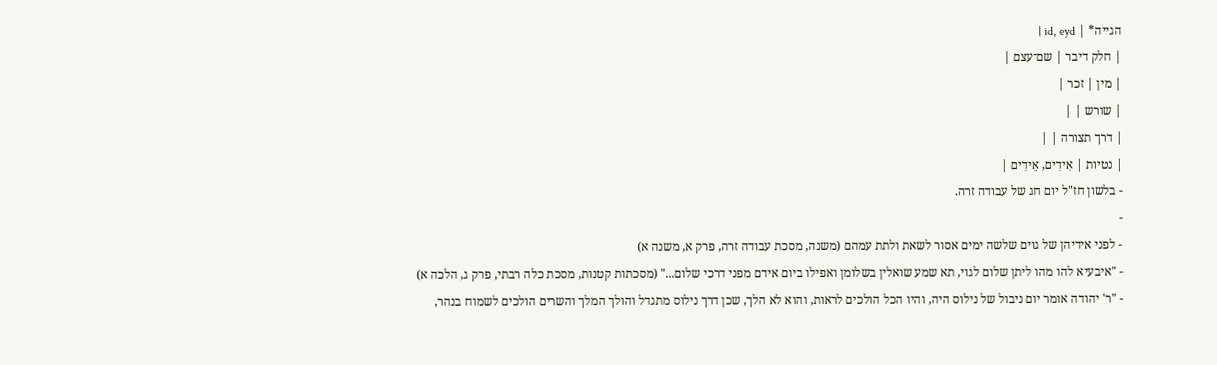הגייה* | id, eyd |
| חלק דיבר | שם־עצם |
| מין | זכר |
| שורש | |
| דרך תצורה | |
| נטיות | אִידִים, אֵידִים |
- בלשון חז"ל יום חג של עבודה זרה.
-
- לפני אידיהן של גוים שלשה ימים אסור לשאת ולתת עמהם (משנה, מסכת עבודה זרה, פרק א, משנה א)
- "איבעיא להו מהו ליתן שלום לגוי, תא שמע שואלין בשלומן ואפילו ביום אידם מפני דרכי שלום..." (מסכתות קטנות, מסכת כלה רבתי, פרק ג, הלכה א)
- "ר' יהודה אומר יום ניבול של נילוס היה, והיו הכל הולכים לראות, והוא לא הלך, שכן דרך נילוס מתגדל והולך המלך והשרים הולכים לשמוח בנהר,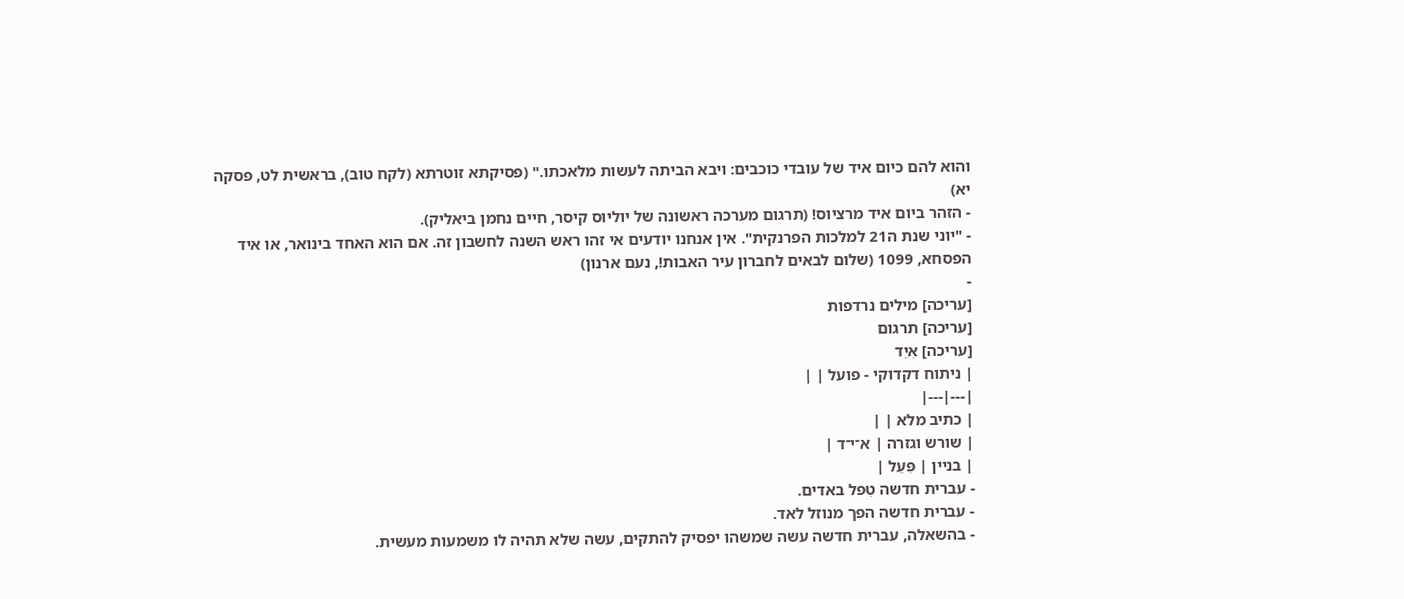והוא להם כיום איד של עובדי כוכבים: ויבא הביתה לעשות מלאכתו." (פסיקתא זוטרתא (לקח טוב), בראשית לט, פסקה יא)
- הזהר ביום איד מרציוס! (תרגום מערכה ראשונה של יוליוס קיסר, חיים נחמן ביאליק).
- "יוני שנת ה21 למלכות הפרנקית". אין אנחנו יודעים אי זהו ראש השנה לחשבון זה. אם הוא האחד בינואר, או איד הפסחא, 1099 (שלום לבאים לחברון עיר האבות!, נעם ארנון)
-
[עריכה] מילים נרדפות
[עריכה] תרגום
[עריכה] אִיֵד
| ניתוח דקדוקי - פועל | |
|---|---|
| כתיב מלא | |
| שורש וגזרה | א־י־ד |
| בניין | פִּעֵל |
- עברית חדשה טִפל באדים.
- עברית חדשה הפך מנוזל לאד.
- בהשאלה, עברית חדשה עשה שמשהו יפסיק להתקים, עשה שלא תהיה לו משמעות מעשית.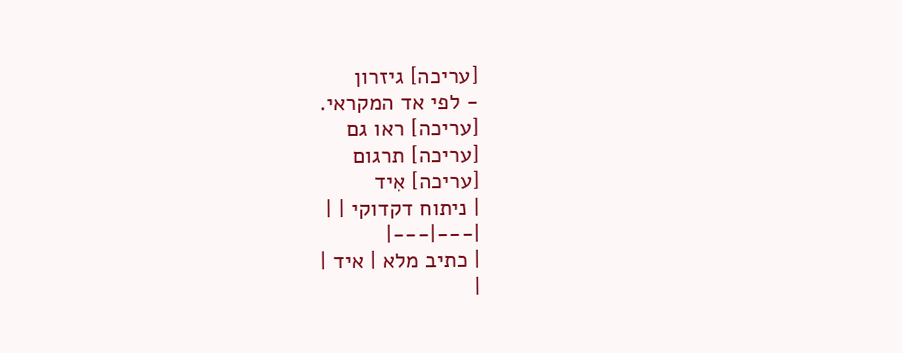[עריכה] גיזרון
- לפי אד המקראי.
[עריכה] ראו גם
[עריכה] תרגום
[עריכה] אִיד
| ניתוח דקדוקי | |
|---|---|
| כתיב מלא | איד |
|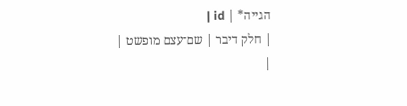הגייה* | id |
| חלק דיבר | שם־עצם מופשט |
|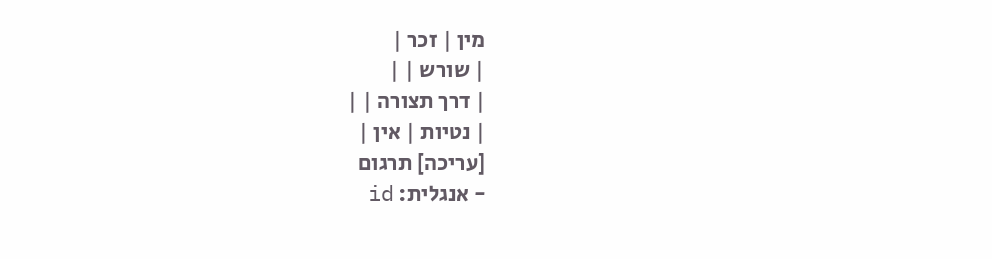מין | זכר |
| שורש | |
| דרך תצורה | |
| נטיות | אין |
[עריכה] תרגום
- אנגלית: id